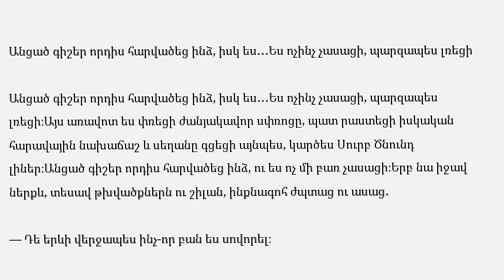Անցած գիշեր որդիս հարվածեց ինձ, իսկ ես․․․Ես ոչինչ չասացի, պարզապես լռեցի

Անցած գիշեր որդիս հարվածեց ինձ, իսկ ես․․․Ես ոչինչ չասացի, պարզապես լռեցի։Այս առավոտ ես փռեցի ժանյակավոր սփռոցը, պատ րաստեցի իսկական հարավային նախաճաշ և սեղանը գցեցի այնպես, կարծես Սուրբ Ծնունդ լիներ։Անցած գիշեր որդիս հարվածեց ինձ, ու ես ոչ մի բառ չասացի։Երբ նա իջավ ներքև, տեսավ թխվածքներն ու շիլան, ինքնագոհ ժպտաց ու ասաց․

— Դե երևի վերջապես ինչ-որ բան ես սովորել։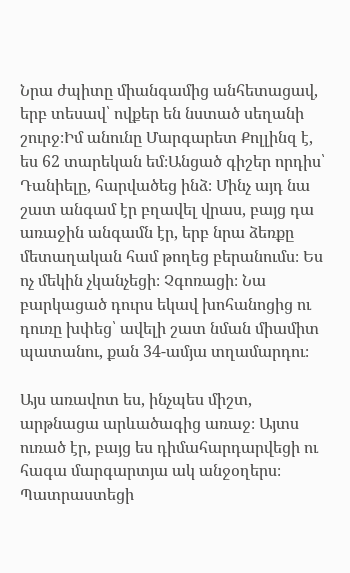Նրա ժպիտը միանգամից անհետացավ, երբ տեսավ՝ ովքեր են նստած սեղանի շուրջ։Իմ անունը Մարգարետ Քոլլինզ է, ես 62 տարեկան եմ։Անցած գիշեր որդիս՝ Դանիելը, հարվածեց ինձ։ Մինչ այդ նա շատ անգամ էր բղավել վրաս, բայց դա առաջին անգամն էր, երբ նրա ձեռքը մետաղական համ թողեց բերանումս։ Ես ոչ մեկին չկանչեցի։ Չգոռացի։ Նա բարկացած դուրս եկավ խոհանոցից ու դուռը խփեց՝ ավելի շատ նման միամիտ պատանու, քան 34-ամյա տղամարդու։

Այս առավոտ ես, ինչպես միշտ, արթնացա արևածագից առաջ։ Այտս ուռած էր, բայց ես դիմահարդարվեցի ու հագա մարգարտյա ակ անջօղերս։ Պատրաստեցի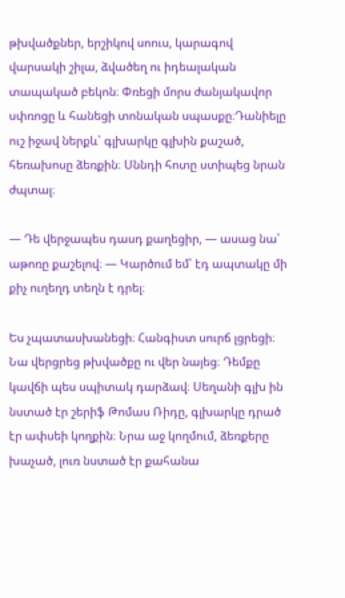թխվածքներ, երշիկով սոուս, կարագով վարսակի շիլա, ձվածեղ ու իդեալական տապակած բեկոն։ Փռեցի մորս ժանյակավոր սփռոցը և հանեցի տոնական սպասքը։Դանիելը ուշ իջավ ներքև՝ գլխարկը գլխին քաշած, հեռախոսը ձեռքին։ Սննդի հոտը ստիպեց նրան ժպտալ։

— Դե վերջապես դասդ քաղեցիր, — ասաց նա՝ աթոռը քաշելով։ — Կարծում եմ՝ էդ ապտակը մի քիչ ուղեղդ տեղն է դրել։

Ես չպատասխանեցի։ Հանգիստ սուրճ լցրեցի։ Նա վերցրեց թխվածքը ու վեր նայեց։ Դեմքը կավճի պես սպիտակ դարձավ։ Սեղանի գլխ ին նստած էր շերիֆ Թոմաս Ռիդը, գլխարկը դրած էր ափսեի կողքին։ Նրա աջ կողմում, ձեռքերը խաչած, լուռ նստած էր քահանա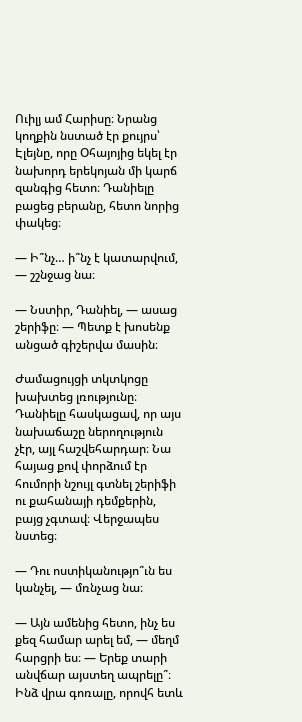Ուիլյ ամ Հարիսը։ Նրանց կողքին նստած էր քույրս՝ Էլեյնը, որը Օհայոյից եկել էր նախորդ երեկոյան մի կարճ զանգից հետո։ Դանիելը բացեց բերանը, հետո նորից փակեց։

— Ի՞նչ… ի՞նչ է կատարվում, — շշնջաց նա։

— Նստիր, Դանիել, — ասաց շերիֆը։ — Պետք է խոսենք անցած գիշերվա մասին։

Ժամացույցի տկտկոցը խախտեց լռությունը։ Դանիելը հասկացավ, որ այս նախաճաշը ներողություն չէր, այլ հաշվեհարդար։ Նա հայաց քով փորձում էր հումորի նշույլ գտնել շերիֆի ու քահանայի դեմքերին, բայց չգտավ։ Վերջապես նստեց։

— Դու ոստիկանությո՞ւն ես կանչել, — մռնչաց նա։

— Այն ամենից հետո, ինչ ես քեզ համար արել եմ, — մեղմ հարցրի ես։ — Երեք տարի անվճար այստեղ ապրելը՞։ Ինձ վրա գոռալը, որովհ ետև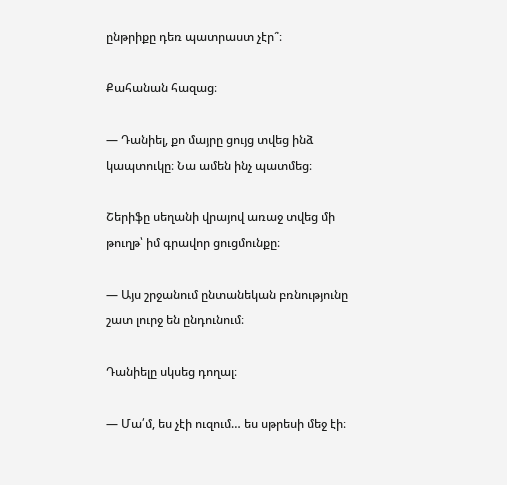ընթրիքը դեռ պատրաստ չէր՞։

Քահանան հազաց։

— Դանիել, քո մայրը ցույց տվեց ինձ կապտուկը։ Նա ամեն ինչ պատմեց։

Շերիֆը սեղանի վրայով առաջ տվեց մի թուղթ՝ իմ գրավոր ցուցմունքը։

— Այս շրջանում ընտանեկան բռնությունը շատ լուրջ են ընդունում։

Դանիելը սկսեց դողալ։

— Մա՛մ, ես չէի ուզում… ես սթրեսի մեջ էի։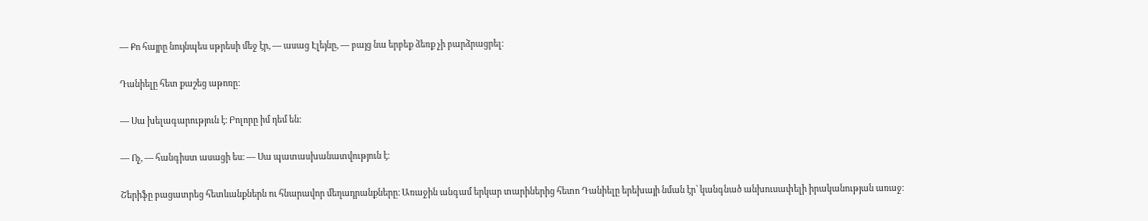— Քո հայրը նույնպես սթրեսի մեջ էր, — ասաց Էլեյնը, — բայց նա երբեք ձեռք չի բարձրացրել։

Դանիելը հետ քաշեց աթոռը։

— Սա խելագարություն է։ Բոլորը իմ դեմ են։

— Ոչ, — հանգիստ ասացի ես։ — Սա պատասխանատվություն է։

Շերիֆը բացատրեց հետևանքներն ու հնարավոր մեղադրանքները։ Առաջին անգամ երկար տարիներից հետո Դանիելը երեխայի նման էր՝ կանգնած անխուսափելի իրականության առաջ։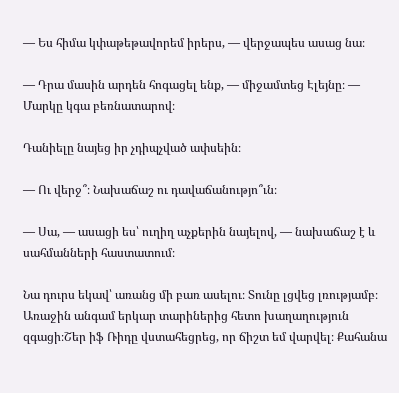— Ես հիմա կփաթեթավորեմ իրերս, — վերջապես ասաց նա։

— Դրա մասին արդեն հոգացել ենք, — միջամտեց Էլեյնը։ — Մարկը կգա բեռնատարով։

Դանիելը նայեց իր չդիպչված ափսեին։

— Ու վերջ՞։ Նախաճաշ ու դավաճանությո՞ւն։

— Սա, — ասացի ես՝ ուղիղ աչքերին նայելով, — նախաճաշ է և սահմանների հաստատում։

Նա դուրս եկավ՝ առանց մի բառ ասելու։ Տունը լցվեց լռությամբ։ Առաջին անգամ երկար տարիներից հետո խաղաղություն զգացի։Շեր իֆ Ռիդը վստահեցրեց, որ ճիշտ եմ վարվել։ Քահանա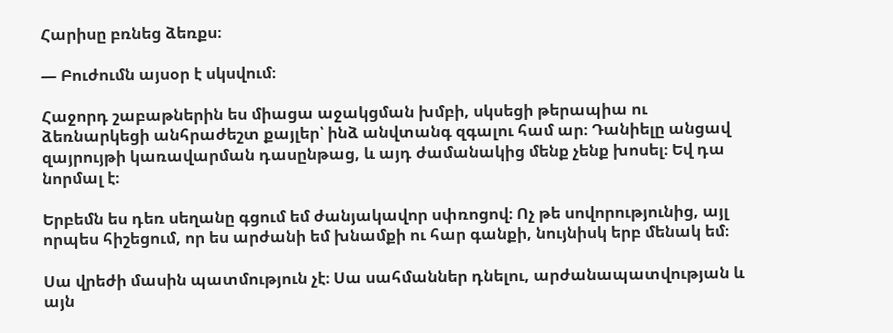Հարիսը բռնեց ձեռքս։

— Բուժումն այսօր է սկսվում։

Հաջորդ շաբաթներին ես միացա աջակցման խմբի, սկսեցի թերապիա ու ձեռնարկեցի անհրաժեշտ քայլեր՝ ինձ անվտանգ զգալու համ ար։ Դանիելը անցավ զայրույթի կառավարման դասընթաց, և այդ ժամանակից մենք չենք խոսել։ Եվ դա նորմալ է։

Երբեմն ես դեռ սեղանը գցում եմ ժանյակավոր սփռոցով։ Ոչ թե սովորությունից, այլ որպես հիշեցում, որ ես արժանի եմ խնամքի ու հար գանքի, նույնիսկ երբ մենակ եմ։

Սա վրեժի մասին պատմություն չէ։ Սա սահմաններ դնելու, արժանապատվության և այն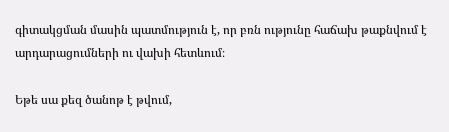գիտակցման մասին պատմություն է, որ բռն ությունը հաճախ թաքնվում է արդարացումների ու վախի հետևում։

Եթե սա քեզ ծանոթ է թվում,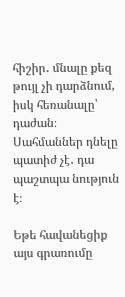հիշիր․ մնալը քեզ թույլ չի դարձնում, իսկ հեռանալը՝ դաժան։ Սահմաններ դնելը պատիժ չէ․ դա պաշտպա նություն է։

Եթե հավանեցիք այս գրառումը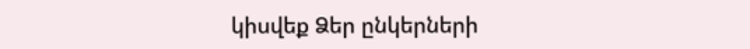կիսվեք Ձեր ընկերների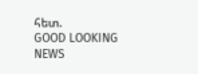հետ.
GOOD LOOKING NEWS